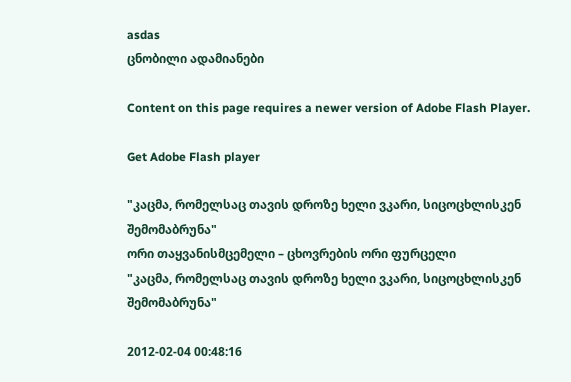asdas
ცნობილი ადამიანები

Content on this page requires a newer version of Adobe Flash Player.

Get Adobe Flash player

"კაცმა, რომელსაც თავის დროზე ხელი ვკარი, სიცოცხლისკენ შემომაბრუნა"
ორი თაყვანისმცემელი – ცხოვრების ორი ფურცელი
"კაცმა, რომელსაც თავის დროზე ხელი ვკარი, სიცოცხლისკენ შემომაბრუნა"

2012-02-04 00:48:16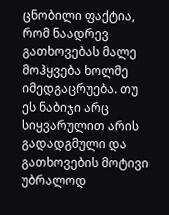ცნობილი ფაქტია, რომ ნაადრევ გათხოვებას მალე მოჰყვება ხოლმე იმედგაცრუება. თუ ეს ნაბიჯი არც სიყვარულით არის გადადგმული და გათხოვების მოტივი უბრალოდ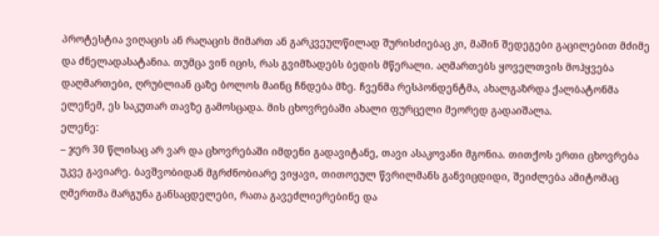პროტესტია ვიღაცის ან რაღაცის მიმართ ან გარკვეულწილად შურისძიებაც კი, მაშინ შედეგები გაცილებით მძიმე და ძნელადასატანია. თუმცა ვინ იცის, რას გვიმზადებს ბედის მწერალი. აღმართებს ყოველთვის მოჰყვება დაღმართები, ღრუბლიან ცაზე ბოლოს მაინც ჩნდება მზე. ჩვენმა რესპონდენტმა, ახალგაზრდა ქალბატონმა ელენემ, ეს საკუთარ თავზე გამოსცადა. მის ცხოვრებაში ახალი ფურცელი მეორედ გადაიშალა.
ელენე:
– ჯერ 30 წლისაც არ ვარ და ცხოვრებაში იმდენი გადავიტანე, თავი ასაკოვანი მგონია. თითქოს ერთი ცხოვრება უკვე გავიარე. ბავშვობიდან მგრძნობიარე ვიყავი, თითოეულ წვრილმანს განვიცდიდი, შეიძლება ამიტომაც ღმერთმა მარგუნა განსაცდელები, რათა გავეძლიერებინე და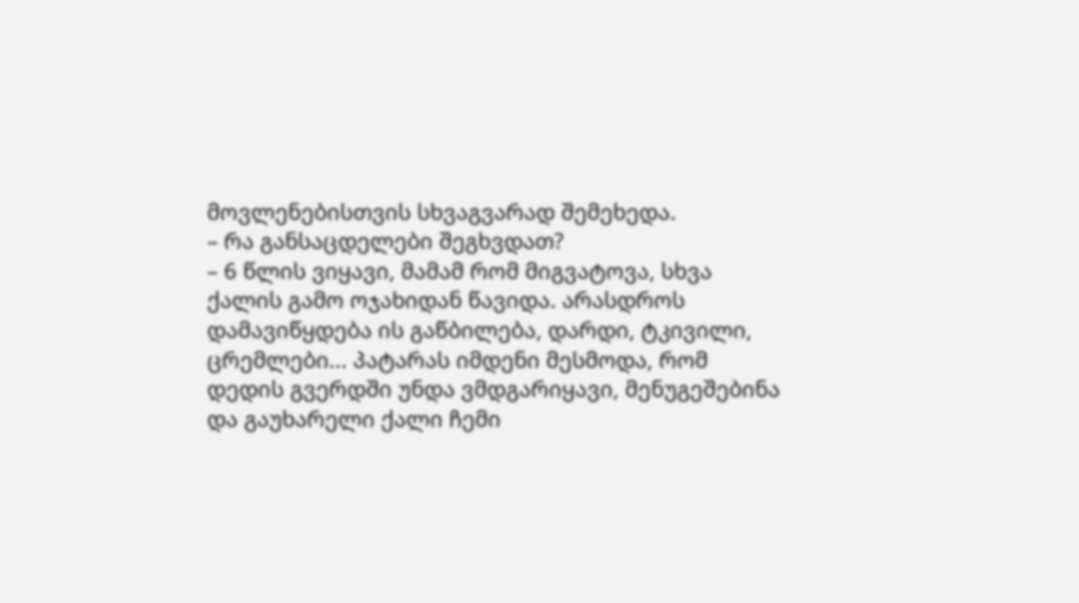მოვლენებისთვის სხვაგვარად შემეხედა.
– რა განსაცდელები შეგხვდათ?
– 6 წლის ვიყავი, მამამ რომ მიგვატოვა, სხვა ქალის გამო ოჯახიდან წავიდა. არასდროს დამავიწყდება ის გაწბილება, დარდი, ტკივილი, ცრემლები... პატარას იმდენი მესმოდა, რომ დედის გვერდში უნდა ვმდგარიყავი, მენუგეშებინა და გაუხარელი ქალი ჩემი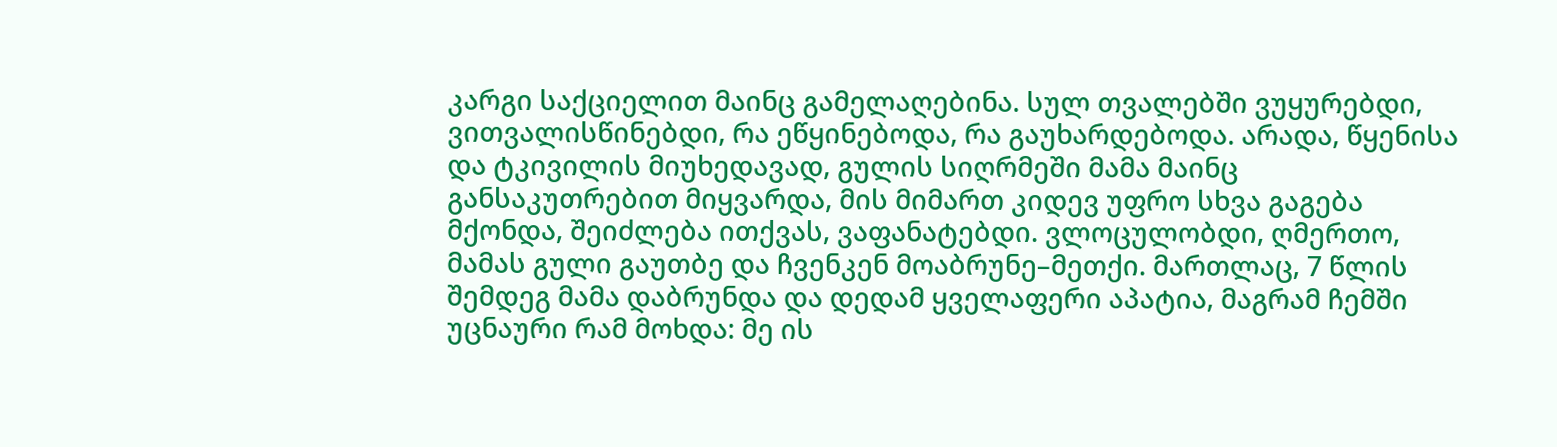კარგი საქციელით მაინც გამელაღებინა. სულ თვალებში ვუყურებდი, ვითვალისწინებდი, რა ეწყინებოდა, რა გაუხარდებოდა. არადა, წყენისა და ტკივილის მიუხედავად, გულის სიღრმეში მამა მაინც განსაკუთრებით მიყვარდა, მის მიმართ კიდევ უფრო სხვა გაგება მქონდა, შეიძლება ითქვას, ვაფანატებდი. ვლოცულობდი, ღმერთო, მამას გული გაუთბე და ჩვენკენ მოაბრუნე–მეთქი. მართლაც, 7 წლის შემდეგ მამა დაბრუნდა და დედამ ყველაფერი აპატია, მაგრამ ჩემში უცნაური რამ მოხდა: მე ის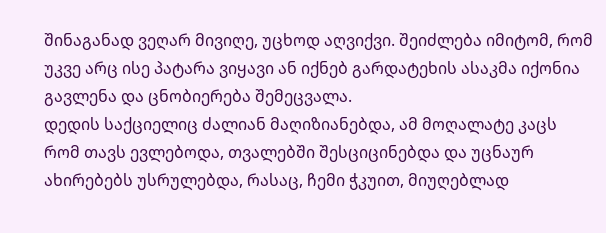შინაგანად ვეღარ მივიღე, უცხოდ აღვიქვი. შეიძლება იმიტომ, რომ უკვე არც ისე პატარა ვიყავი ან იქნებ გარდატეხის ასაკმა იქონია გავლენა და ცნობიერება შემეცვალა.
დედის საქციელიც ძალიან მაღიზიანებდა, ამ მოღალატე კაცს რომ თავს ევლებოდა, თვალებში შესციცინებდა და უცნაურ ახირებებს უსრულებდა, რასაც, ჩემი ჭკუით, მიუღებლად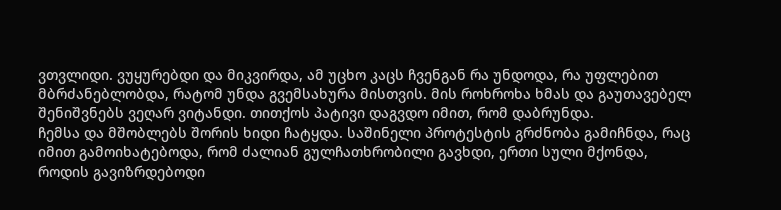ვთვლიდი. ვუყურებდი და მიკვირდა, ამ უცხო კაცს ჩვენგან რა უნდოდა, რა უფლებით მბრძანებლობდა, რატომ უნდა გვემსახურა მისთვის. მის როხროხა ხმას და გაუთავებელ შენიშვნებს ვეღარ ვიტანდი. თითქოს პატივი დაგვდო იმით, რომ დაბრუნდა.
ჩემსა და მშობლებს შორის ხიდი ჩატყდა. საშინელი პროტესტის გრძნობა გამიჩნდა, რაც იმით გამოიხატებოდა, რომ ძალიან გულჩათხრობილი გავხდი, ერთი სული მქონდა, როდის გავიზრდებოდი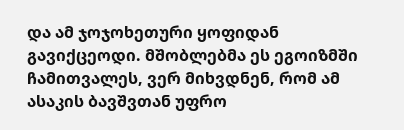და ამ ჯოჯოხეთური ყოფიდან გავიქცეოდი. მშობლებმა ეს ეგოიზმში ჩამითვალეს, ვერ მიხვდნენ, რომ ამ ასაკის ბავშვთან უფრო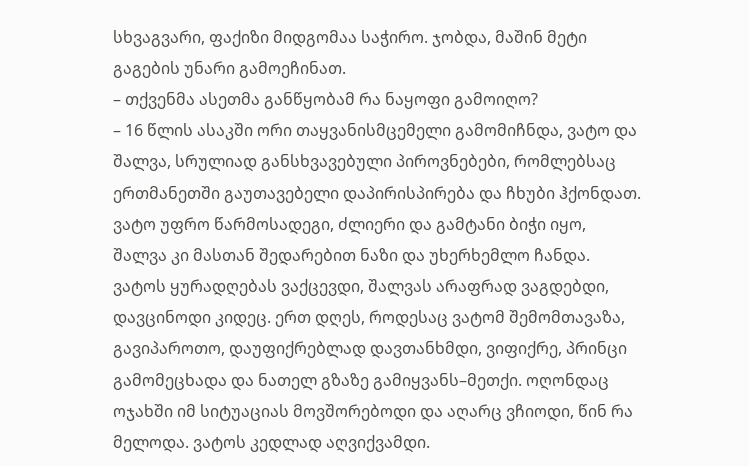სხვაგვარი, ფაქიზი მიდგომაა საჭირო. ჯობდა, მაშინ მეტი გაგების უნარი გამოეჩინათ.
– თქვენმა ასეთმა განწყობამ რა ნაყოფი გამოიღო?
– 16 წლის ასაკში ორი თაყვანისმცემელი გამომიჩნდა, ვატო და შალვა, სრულიად განსხვავებული პიროვნებები, რომლებსაც ერთმანეთში გაუთავებელი დაპირისპირება და ჩხუბი ჰქონდათ. ვატო უფრო წარმოსადეგი, ძლიერი და გამტანი ბიჭი იყო, შალვა კი მასთან შედარებით ნაზი და უხერხემლო ჩანდა. ვატოს ყურადღებას ვაქცევდი, შალვას არაფრად ვაგდებდი, დავცინოდი კიდეც. ერთ დღეს, როდესაც ვატომ შემომთავაზა, გავიპაროთო, დაუფიქრებლად დავთანხმდი, ვიფიქრე, პრინცი გამომეცხადა და ნათელ გზაზე გამიყვანს–მეთქი. ოღონდაც ოჯახში იმ სიტუაციას მოვშორებოდი და აღარც ვჩიოდი, წინ რა მელოდა. ვატოს კედლად აღვიქვამდი.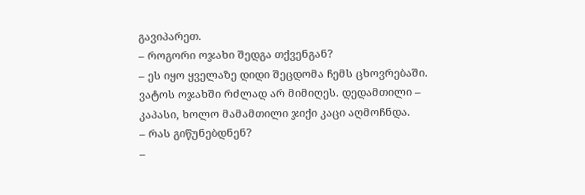გავიპარეთ.
– როგორი ოჯახი შედგა თქვენგან?
– ეს იყო ყველაზე დიდი შეცდომა ჩემს ცხოვრებაში. ვატოს ოჯახში რძლად არ მიმიღეს. დედამთილი – კაპასი, ხოლო მამამთილი ჯიქი კაცი აღმოჩნდა.
– რას გიწუნებდნენ?
–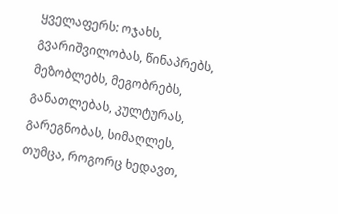ყველაფერს: ოჯახს, გვარიშვილობას, წინაპრებს, მეზობლებს, მეგობრებს, განათლებას, კულტურას, გარეგნობას, სიმაღლეს, თუმცა, როგორც ხედავთ,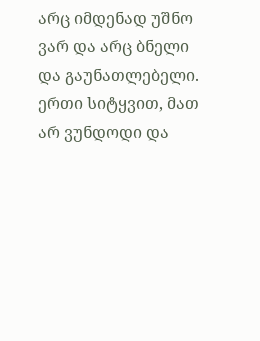არც იმდენად უშნო ვარ და არც ბნელი და გაუნათლებელი. ერთი სიტყვით, მათ არ ვუნდოდი და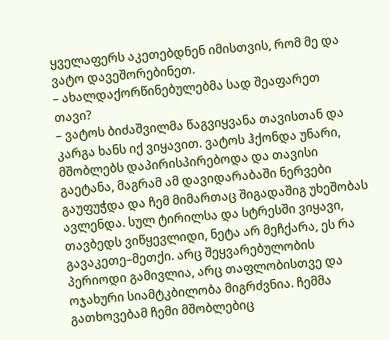ყველაფერს აკეთებდნენ იმისთვის, რომ მე და ვატო დავეშორებინეთ.
– ახალდაქორწინებულებმა სად შეაფარეთ თავი?
– ვატოს ბიძაშვილმა წაგვიყვანა თავისთან და კარგა ხანს იქ ვიყავით. ვატოს ჰქონდა უნარი, მშობლებს დაპირისპირებოდა და თავისი გაეტანა, მაგრამ ამ დავიდარაბაში ნერვები გაუფუჭდა და ჩემ მიმართაც შიგადაშიგ უხეშობას ავლენდა. სულ ტირილსა და სტრესში ვიყავი, თავბედს ვიწყევლიდი, ნეტა არ მეჩქარა, ეს რა გავაკეთე–მეთქი. არც შეყვარებულობის პერიოდი გამივლია, არც თაფლობისთვე და ოჯახური სიამტკბილობა მიგრძვნია. ჩემმა გათხოვებამ ჩემი მშობლებიც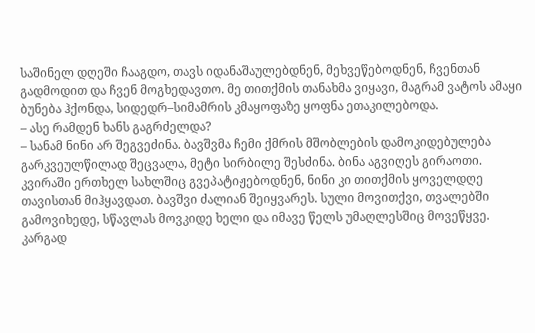საშინელ დღეში ჩააგდო, თავს იდანაშაულებდნენ, მეხვეწებოდნენ, ჩვენთან გადმოდით და ჩვენ მოგხედავთო. მე თითქმის თანახმა ვიყავი, მაგრამ ვატოს ამაყი ბუნება ჰქონდა, სიდედრ–სიმამრის კმაყოფაზე ყოფნა ეთაკილებოდა.
– ასე რამდენ ხანს გაგრძელდა?
– სანამ ნინი არ შეგვეძინა. ბავშვმა ჩემი ქმრის მშობლების დამოკიდებულება გარკვეულწილად შეცვალა, მეტი სირბილე შესძინა. ბინა აგვიღეს გირაოთი. კვირაში ერთხელ სახლშიც გვეპატიჟებოდნენ, ნინი კი თითქმის ყოველდღე თავისთან მიჰყავდათ. ბავშვი ძალიან შეიყვარეს. სული მოვითქვი, თვალებში გამოვიხედე, სწავლას მოვკიდე ხელი და იმავე წელს უმაღლესშიც მოვეწყვე. კარგად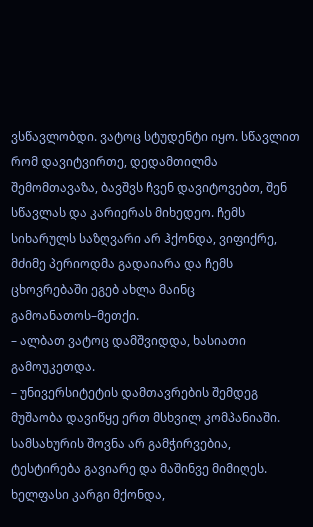ვსწავლობდი. ვატოც სტუდენტი იყო. სწავლით რომ დავიტვირთე, დედამთილმა შემომთავაზა, ბავშვს ჩვენ დავიტოვებთ, შენ სწავლას და კარიერას მიხედეო. ჩემს სიხარულს საზღვარი არ ჰქონდა, ვიფიქრე, მძიმე პერიოდმა გადაიარა და ჩემს ცხოვრებაში ეგებ ახლა მაინც გამოანათოს–მეთქი.
– ალბათ ვატოც დამშვიდდა, ხასიათი გამოუკეთდა.
– უნივერსიტეტის დამთავრების შემდეგ მუშაობა დავიწყე ერთ მსხვილ კომპანიაში. სამსახურის შოვნა არ გამჭირვებია, ტესტირება გავიარე და მაშინვე მიმიღეს. ხელფასი კარგი მქონდა,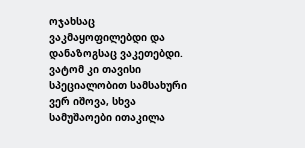ოჯახსაც ვაკმაყოფილებდი და დანაზოგსაც ვაკეთებდი. ვატომ კი თავისი სპეციალობით სამსახური ვერ იშოვა, სხვა სამუშაოები ითაკილა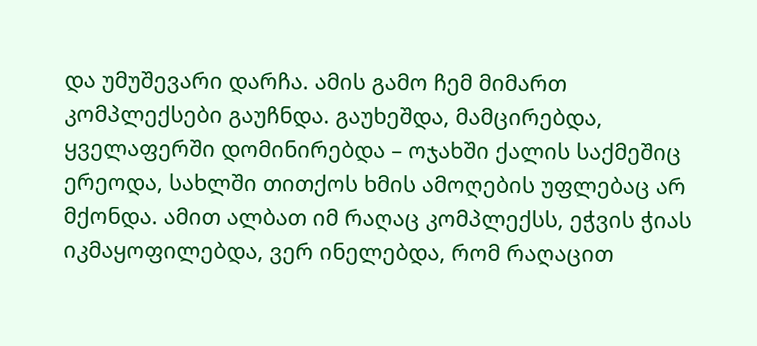და უმუშევარი დარჩა. ამის გამო ჩემ მიმართ კომპლექსები გაუჩნდა. გაუხეშდა, მამცირებდა, ყველაფერში დომინირებდა – ოჯახში ქალის საქმეშიც ერეოდა, სახლში თითქოს ხმის ამოღების უფლებაც არ მქონდა. ამით ალბათ იმ რაღაც კომპლექსს, ეჭვის ჭიას იკმაყოფილებდა, ვერ ინელებდა, რომ რაღაცით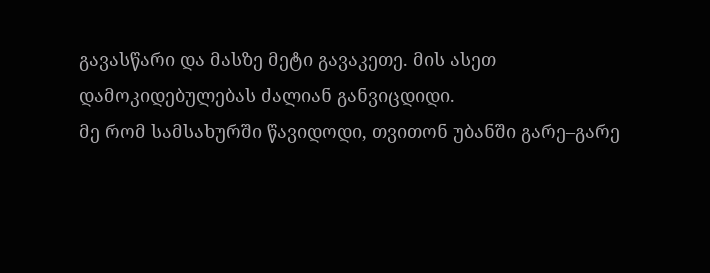გავასწარი და მასზე მეტი გავაკეთე. მის ასეთ დამოკიდებულებას ძალიან განვიცდიდი.
მე რომ სამსახურში წავიდოდი, თვითონ უბანში გარე–გარე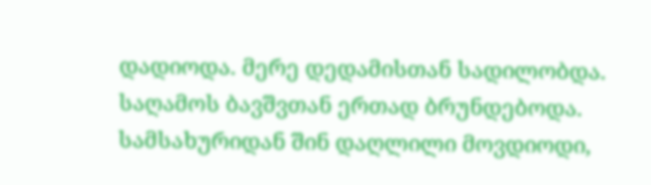დადიოდა. მერე დედამისთან სადილობდა. საღამოს ბავშვთან ერთად ბრუნდებოდა. სამსახურიდან შინ დაღლილი მოვდიოდი,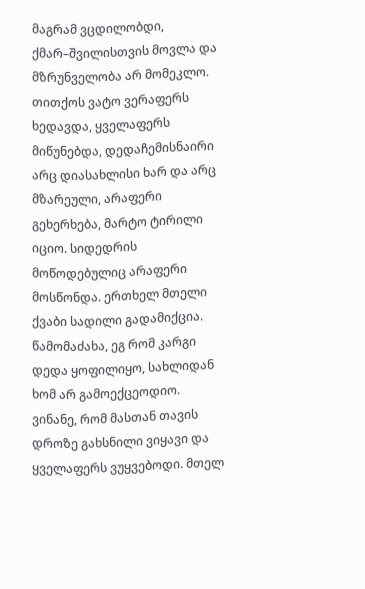მაგრამ ვცდილობდი, ქმარ–შვილისთვის მოვლა და მზრუნველობა არ მომეკლო. თითქოს ვატო ვერაფერს ხედავდა, ყველაფერს მიწუნებდა, დედაჩემისნაირი არც დიასახლისი ხარ და არც მზარეული, არაფერი გეხერხება, მარტო ტირილი იციო. სიდედრის მოწოდებულიც არაფერი მოსწონდა. ერთხელ მთელი ქვაბი სადილი გადამიქცია. წამომაძახა, ეგ რომ კარგი დედა ყოფილიყო, სახლიდან ხომ არ გამოექცეოდიო. ვინანე, რომ მასთან თავის დროზე გახსნილი ვიყავი და ყველაფერს ვუყვებოდი. მთელ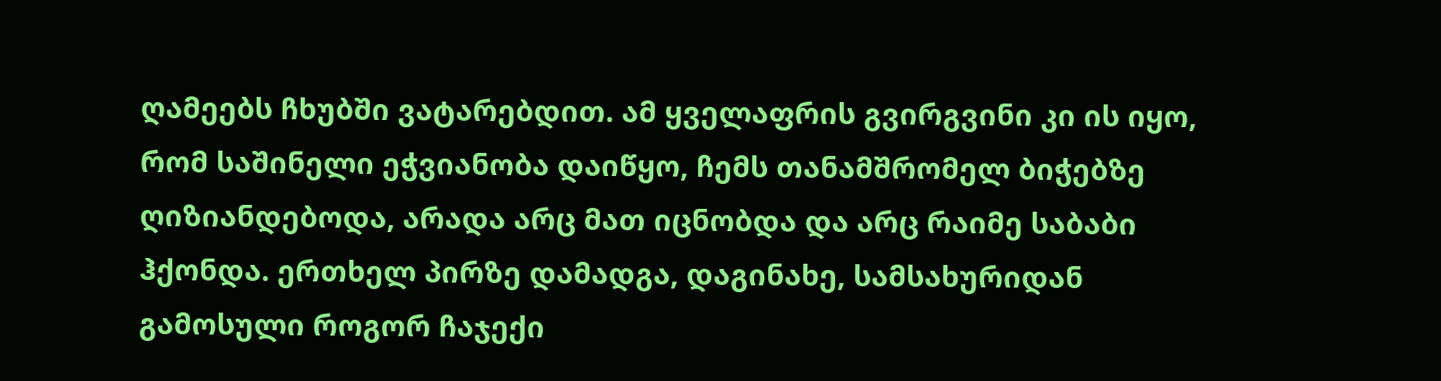ღამეებს ჩხუბში ვატარებდით. ამ ყველაფრის გვირგვინი კი ის იყო, რომ საშინელი ეჭვიანობა დაიწყო, ჩემს თანამშრომელ ბიჭებზე ღიზიანდებოდა, არადა არც მათ იცნობდა და არც რაიმე საბაბი ჰქონდა. ერთხელ პირზე დამადგა, დაგინახე, სამსახურიდან გამოსული როგორ ჩაჯექი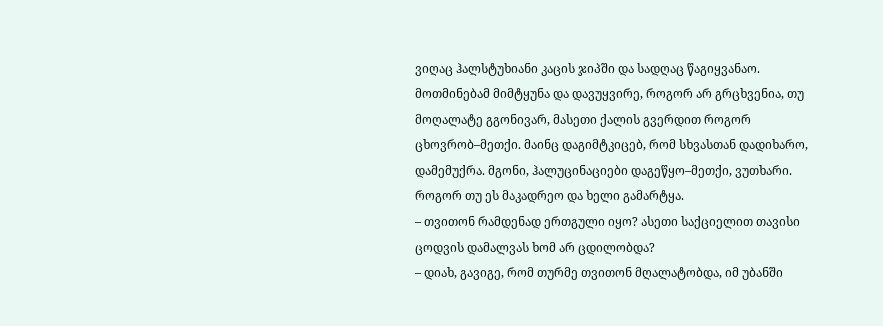ვიღაც ჰალსტუხიანი კაცის ჯიპში და სადღაც წაგიყვანაო. მოთმინებამ მიმტყუნა და დავუყვირე, როგორ არ გრცხვენია, თუ მოღალატე გგონივარ, მასეთი ქალის გვერდით როგორ ცხოვრობ–მეთქი. მაინც დაგიმტკიცებ, რომ სხვასთან დადიხარო, დამემუქრა. მგონი, ჰალუცინაციები დაგეწყო–მეთქი, ვუთხარი. როგორ თუ ეს მაკადრეო და ხელი გამარტყა.
– თვითონ რამდენად ერთგული იყო? ასეთი საქციელით თავისი ცოდვის დამალვას ხომ არ ცდილობდა?
– დიახ, გავიგე, რომ თურმე თვითონ მღალატობდა, იმ უბანში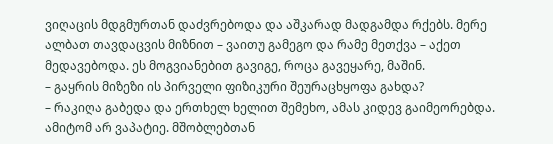ვიღაცის მდგმურთან დაძვრებოდა და აშკარად მადგამდა რქებს. მერე ალბათ თავდაცვის მიზნით – ვაითუ გამეგო და რამე მეთქვა – აქეთ მედავებოდა. ეს მოგვიანებით გავიგე, როცა გავეყარე, მაშინ.
– გაყრის მიზეზი ის პირველი ფიზიკური შეურაცხყოფა გახდა?
– რაკიღა გაბედა და ერთხელ ხელით შემეხო, ამას კიდევ გაიმეორებდა. ამიტომ არ ვაპატიე. მშობლებთან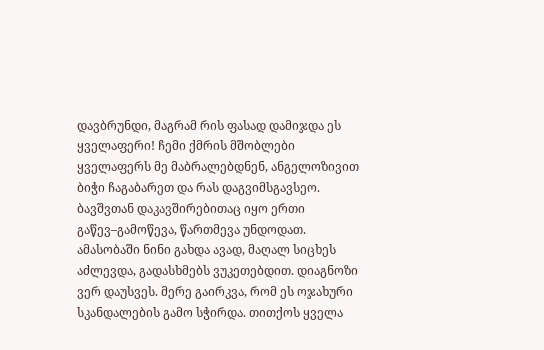დავბრუნდი, მაგრამ რის ფასად დამიჯდა ეს ყველაფერი! ჩემი ქმრის მშობლები ყველაფერს მე მაბრალებდნენ, ანგელოზივით ბიჭი ჩაგაბარეთ და რას დაგვიმსგავსეო. ბავშვთან დაკავშირებითაც იყო ერთი გაწევ–გამოწევა, წართმევა უნდოდათ. ამასობაში ნინი გახდა ავად, მაღალ სიცხეს აძლევდა, გადასხმებს ვუკეთებდით. დიაგნოზი ვერ დაუსვეს. მერე გაირკვა, რომ ეს ოჯახური სკანდალების გამო სჭირდა. თითქოს ყველა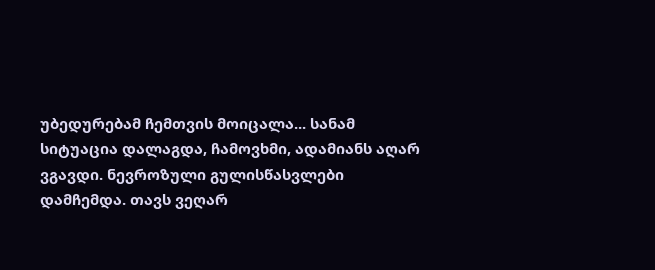უბედურებამ ჩემთვის მოიცალა... სანამ სიტუაცია დალაგდა, ჩამოვხმი, ადამიანს აღარ ვგავდი. ნევროზული გულისწასვლები დამჩემდა. თავს ვეღარ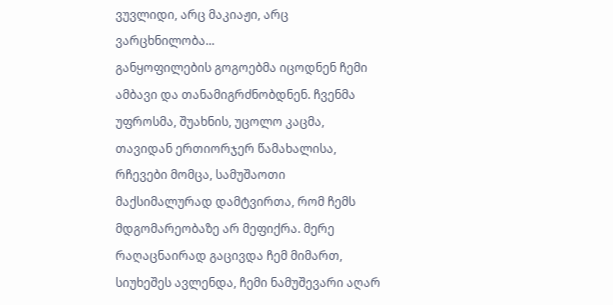ვუვლიდი, არც მაკიაჟი, არც ვარცხნილობა...
განყოფილების გოგოებმა იცოდნენ ჩემი ამბავი და თანამიგრძნობდნენ. ჩვენმა უფროსმა, შუახნის, უცოლო კაცმა, თავიდან ერთიორჯერ წამახალისა, რჩევები მომცა, სამუშაოთი მაქსიმალურად დამტვირთა, რომ ჩემს მდგომარეობაზე არ მეფიქრა. მერე რაღაცნაირად გაცივდა ჩემ მიმართ, სიუხეშეს ავლენდა, ჩემი ნამუშევარი აღარ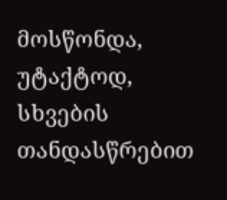მოსწონდა, უტაქტოდ, სხვების თანდასწრებით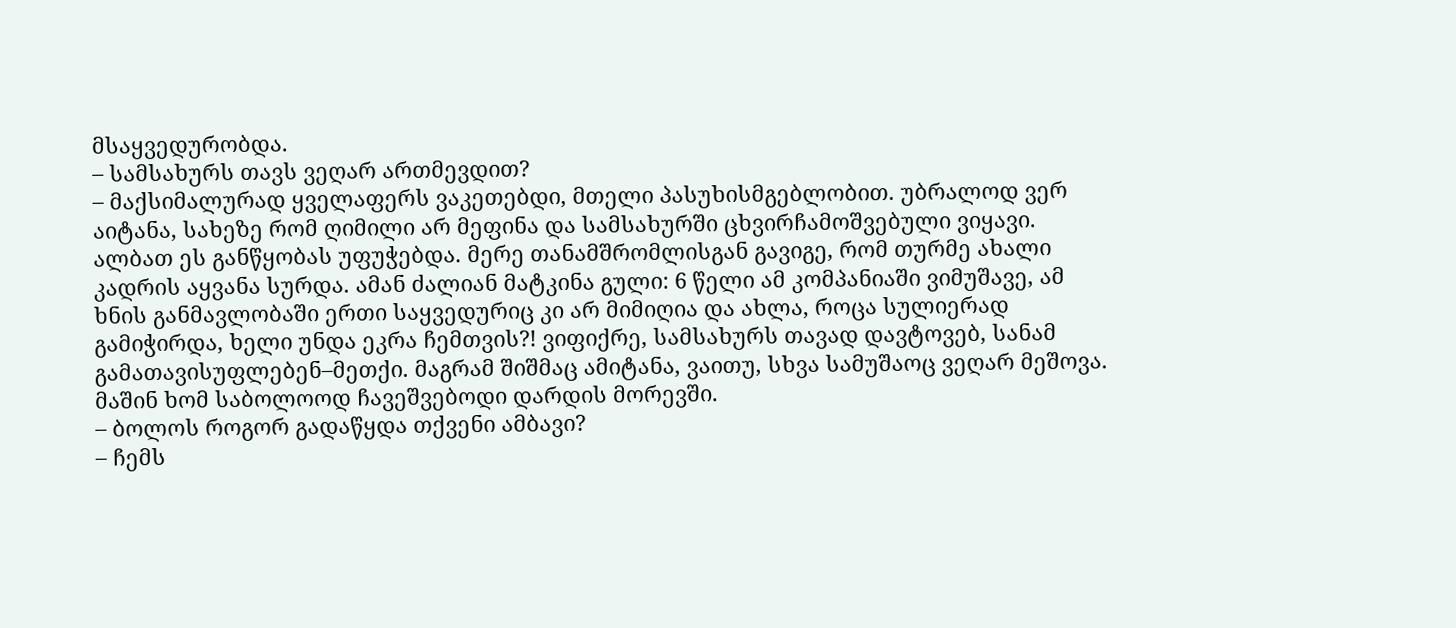მსაყვედურობდა.
– სამსახურს თავს ვეღარ ართმევდით?
– მაქსიმალურად ყველაფერს ვაკეთებდი, მთელი პასუხისმგებლობით. უბრალოდ ვერ აიტანა, სახეზე რომ ღიმილი არ მეფინა და სამსახურში ცხვირჩამოშვებული ვიყავი. ალბათ ეს განწყობას უფუჭებდა. მერე თანამშრომლისგან გავიგე, რომ თურმე ახალი კადრის აყვანა სურდა. ამან ძალიან მატკინა გული: 6 წელი ამ კომპანიაში ვიმუშავე, ამ ხნის განმავლობაში ერთი საყვედურიც კი არ მიმიღია და ახლა, როცა სულიერად გამიჭირდა, ხელი უნდა ეკრა ჩემთვის?! ვიფიქრე, სამსახურს თავად დავტოვებ, სანამ გამათავისუფლებენ–მეთქი. მაგრამ შიშმაც ამიტანა, ვაითუ, სხვა სამუშაოც ვეღარ მეშოვა. მაშინ ხომ საბოლოოდ ჩავეშვებოდი დარდის მორევში.
– ბოლოს როგორ გადაწყდა თქვენი ამბავი?
– ჩემს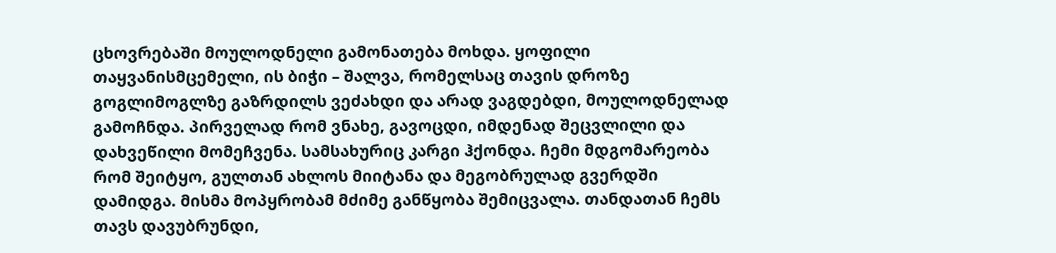ცხოვრებაში მოულოდნელი გამონათება მოხდა. ყოფილი თაყვანისმცემელი, ის ბიჭი – შალვა, რომელსაც თავის დროზე გოგლიმოგლზე გაზრდილს ვეძახდი და არად ვაგდებდი, მოულოდნელად გამოჩნდა. პირველად რომ ვნახე, გავოცდი, იმდენად შეცვლილი და დახვეწილი მომეჩვენა. სამსახურიც კარგი ჰქონდა. ჩემი მდგომარეობა რომ შეიტყო, გულთან ახლოს მიიტანა და მეგობრულად გვერდში დამიდგა. მისმა მოპყრობამ მძიმე განწყობა შემიცვალა. თანდათან ჩემს თავს დავუბრუნდი,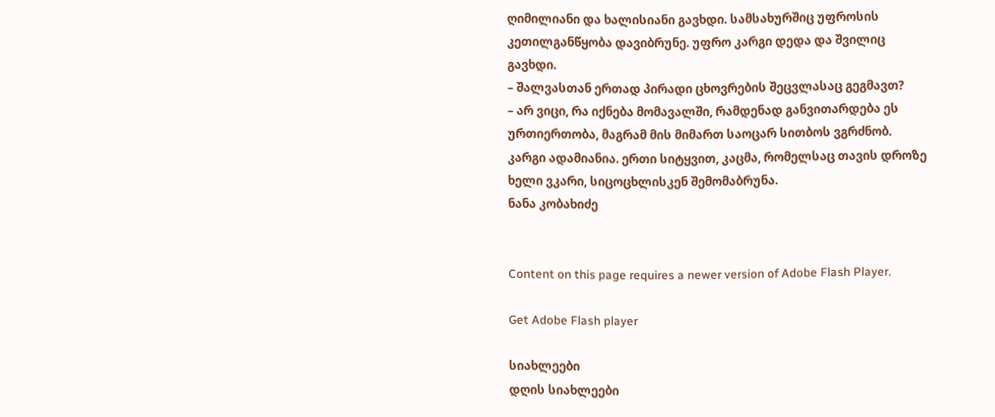ღიმილიანი და ხალისიანი გავხდი. სამსახურშიც უფროსის კეთილგანწყობა დავიბრუნე. უფრო კარგი დედა და შვილიც გავხდი.
– შალვასთან ერთად პირადი ცხოვრების შეცვლასაც გეგმავთ?
– არ ვიცი, რა იქნება მომავალში, რამდენად განვითარდება ეს ურთიერთობა, მაგრამ მის მიმართ საოცარ სითბოს ვგრძნობ. კარგი ადამიანია. ერთი სიტყვით, კაცმა, რომელსაც თავის დროზე ხელი ვკარი, სიცოცხლისკენ შემომაბრუნა.
ნანა კობახიძე


Content on this page requires a newer version of Adobe Flash Player.

Get Adobe Flash player

სიახლეები
დღის სიახლეები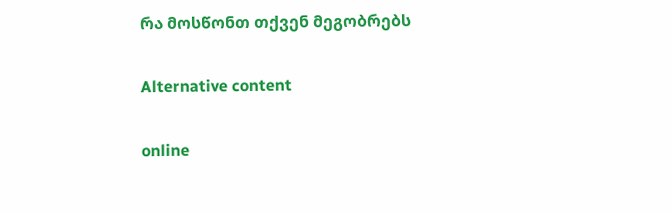რა მოსწონთ თქვენ მეგობრებს

Alternative content

online